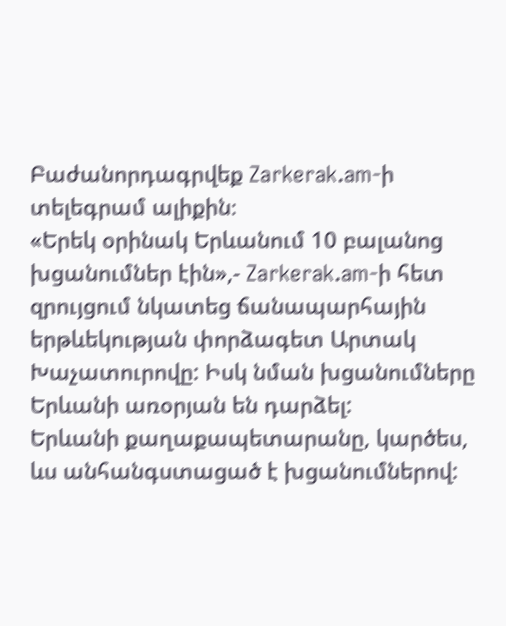Բաժանորդագրվեք Zarkerak.am-ի տելեգրամ ալիքին։
«Երեկ օրինակ Երևանում 10 բալանոց խցանումներ էին»,- Zarkerak.am-ի հետ զրույցում նկատեց ճանապարհային երթևեկության փորձագետ Արտակ Խաչատուրովը: Իսկ նման խցանումները Երևանի առօրյան են դարձել:
Երևանի քաղաքապետարանը, կարծես, ևս անհանգստացած է խցանումներով: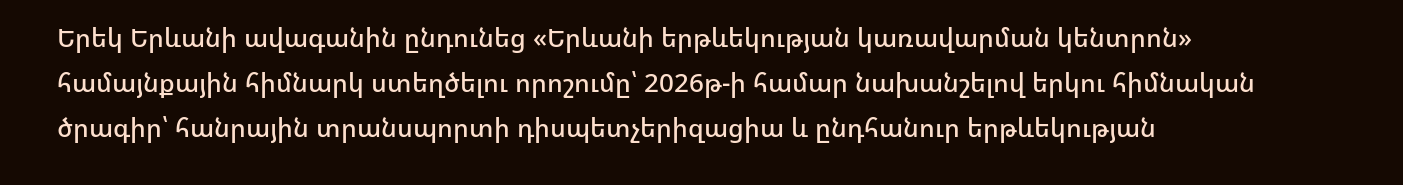Երեկ Երևանի ավագանին ընդունեց «Երևանի երթևեկության կառավարման կենտրոն» համայնքային հիմնարկ ստեղծելու որոշումը՝ 2026թ-ի համար նախանշելով երկու հիմնական ծրագիր՝ հանրային տրանսպորտի դիսպետչերիզացիա և ընդհանուր երթևեկության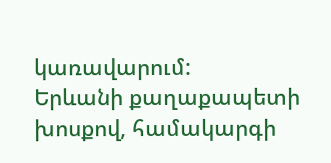կառավարում:
Երևանի քաղաքապետի խոսքով, համակարգի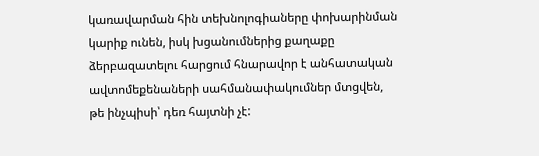կառավարման հին տեխնոլոգիաները փոխարինման կարիք ունեն, իսկ խցանումներից քաղաքը ձերբազատելու հարցում հնարավոր է անհատական ավտոմեքենաների սահմանափակումներ մտցվեն, թե ինչպիսի՝ դեռ հայտնի չէ: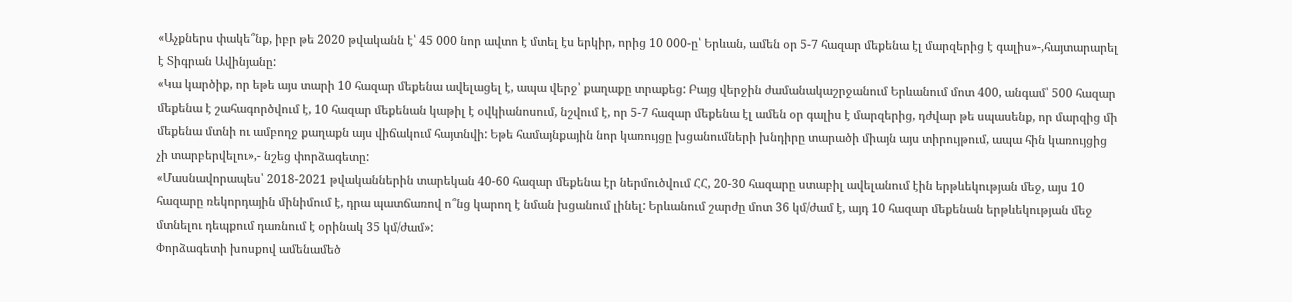«Աչքներս փակե՞նք, իբր թե 2020 թվականն է՝ 45 000 նոր ավտո է մտել էս երկիր, որից 10 000-ը՝ Երևան, ամեն օր 5-7 հազար մեքենա էլ մարզերից է գալիս»-,հայտարարել է Տիգրան Ավինյանը:
«Կա կարծիք, որ եթե այս տարի 10 հազար մեքենա ավելացել է, ապա վերջ՝ քաղաքը տրաքեց: Բայց վերջին ժամանակաշրջանում Երևանում մոտ 400, անգամ՝ 500 հազար մեքենա է շահագործվում է, 10 հազար մեքենան կաթիլ է օվկիանոսում, նշվում է, որ 5-7 հազար մեքենա էլ ամեն օր գալիս է մարզերից, դժվար թե սպասենք, որ մարզից մի մեքենա մտնի ու ամբողջ քաղաքն այս վիճակում հայտնվի: Եթե համայնքային նոր կառույցը խցանումների խնդիրը տարածի միայն այս տիրույթում, ապա հին կառույցից չի տարբերվելու»,- նշեց փորձագետը:
«Մասնավորապես՝ 2018-2021 թվականներին տարեկան 40-60 հազար մեքենա էր ներմուծվում ՀՀ, 20-30 հազարը ստաբիլ ավելանում էին երթևեկության մեջ, այս 10 հազարը ռեկորդային մինիմում է, դրա պատճառով ո՞նց կարող է նման խցանում լինել: Երևանում շարժը մոտ 36 կմ/ժամ է, այդ 10 հազար մեքենան երթևեկության մեջ մտնելու դեպքում դառնում է օրինակ 35 կմ/ժամ»:
Փորձագետի խոսքով ամենամեծ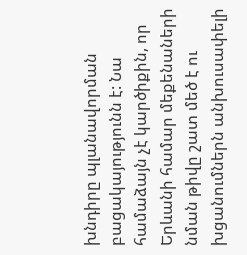խնդիրը պլանավորման բացակայությունն է: Նա համաձայն չէ կարծիքին, որ Երևանի համար մեքենաների նման թիվը շատ մեծ է ու խցանումներն անխուսափելի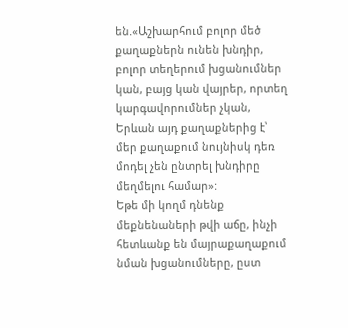են.«Աշխարհում բոլոր մեծ քաղաքներն ունեն խնդիր, բոլոր տեղերում խցանումներ կան, բայց կան վայրեր, որտեղ կարգավորումներ չկան, Երևան այդ քաղաքներից է՝ մեր քաղաքում նույնիսկ դեռ մոդել չեն ընտրել խնդիրը մեղմելու համար»:
Եթե մի կողմ դնենք մեքնենաների թվի աճը, ինչի հետևանք են մայրաքաղաքում նման խցանումները, ըստ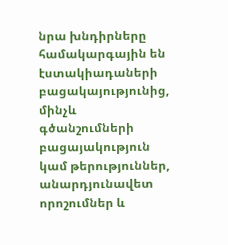նրա խնդիրները համակարգային են էստակիադաների բացակայությունից, մինչև գծանշումների բացայակություն կամ թերություններ, անարդյունավետ որոշումներ և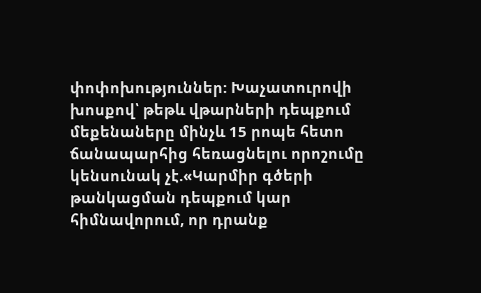փոփոխություններ: Խաչատուրովի խոսքով՝ թեթև վթարների դեպքում մեքենաները մինչև 15 րոպե հետո ճանապարհից հեռացնելու որոշումը կենսունակ չէ.«Կարմիր գծերի թանկացման դեպքում կար հիմնավորում, որ դրանք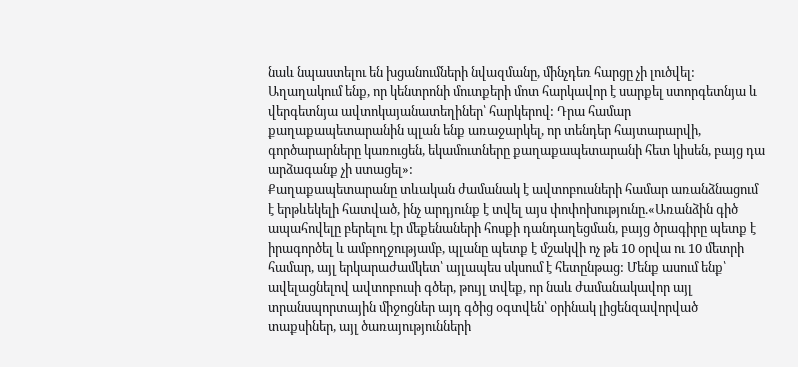նաև նպաստելու են խցանումների նվազմանը, մինչդեռ հարցը չի լուծվել: Աղաղակում ենք, որ կենտրոնի մուտքերի մոտ հարկավոր է սարքել ստորգետնյա և վերգետնյա ավտոկայանատեղիներ՝ հարկերով: Դրա համար քաղաքապետարանին պլան ենք առաջարկել, որ տենդեր հայտարարվի, գործարարները կառուցեն, եկամուտները քաղաքապետարանի հետ կիսեն, բայց դա արձագանք չի ստացել»:
Քաղաքապետարանը տևական ժամանակ է ավտոբուսների համար առանձնացում է երթևեկելի հատված, ինչ արդյունք է տվել այս փոփոխությունը.«Առանձին գիծ ապահովելը բերելու էր մեքենաների հոսքի դանդաղեցման, բայց ծրագիրը պետք է իրագործել և ամբողջությամբ, պլանը պետք է մշակվի ոչ թե 10 օրվա ու 10 մետրի համար, այլ երկարաժամկետ՝ այլապես սկսում է հետընթաց: Մենք ասում ենք՝ ավելացնելով ավտոբուսի գծեր, թույլ տվեք, որ նաև ժամանակավոր այլ տրանսպորտային միջոցներ այդ գծից օգտվեն՝ օրինակ լիցենզավորված տաքսիներ, այլ ծառայությունների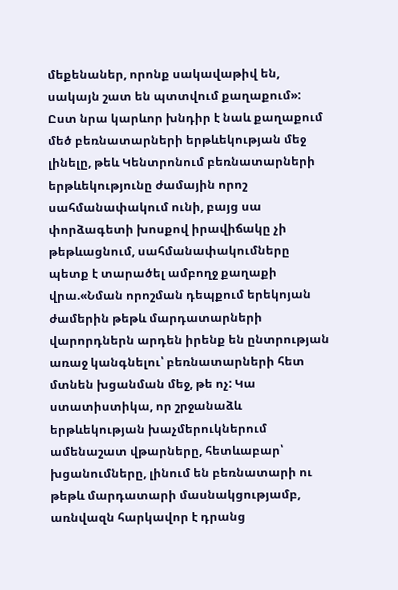մեքենաներ, որոնք սակավաթիվ են, սակայն շատ են պտտվում քաղաքում»:
Ըստ նրա կարևոր խնդիր է նաև քաղաքում մեծ բեռնատարների երթևեկության մեջ լինելը, թեև Կենտրոնում բեռնատարների երթևեկությունը ժամային որոշ սահմանափակում ունի, բայց սա փորձագետի խոսքով իրավիճակը չի թեթևացնում, սահմանափակումները պետք է տարածել ամբողջ քաղաքի վրա.«Նման որոշման դեպքում երեկոյան ժամերին թեթև մարդատարների վարորդներն արդեն իրենք են ընտրության առաջ կանգնելու՝ բեռնատարների հետ մտնեն խցանման մեջ, թե ոչ: Կա ստատիստիկա, որ շրջանաձև երթևեկության խաչմերուկներում ամենաշատ վթարները, հետևաբար՝ խցանումները, լինում են բեռնատարի ու թեթև մարդատարի մասնակցությամբ, առնվազն հարկավոր է դրանց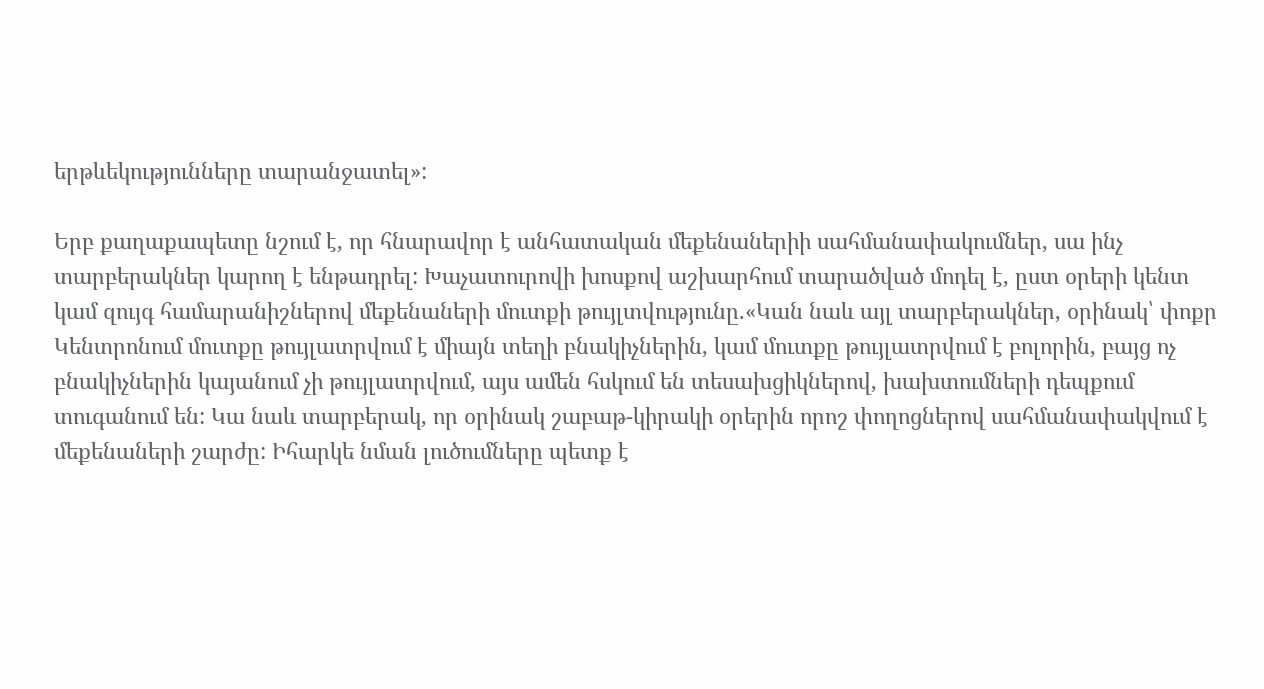երթևեկությունները տարանջատել»:

Երբ քաղաքապետը նշում է, որ հնարավոր է անհատական մեքենաներիի սահմանափակումներ, սա ինչ տարբերակներ կարող է ենթադրել: Խաչատուրովի խոսքով աշխարհում տարածված մոդել է, ըստ օրերի կենտ կամ զույգ համարանիշներով մեքենաների մուտքի թույլտվությունը.«Կան նաև այլ տարբերակներ, օրինակ՝ փոքր Կենտրոնում մուտքը թույլատրվում է միայն տեղի բնակիչներին, կամ մուտքը թույլատրվում է բոլորին, բայց ոչ բնակիչներին կայանում չի թույլատրվում, այս ամեն հսկում են տեսախցիկներով, խախտումների դեպքում տուգանում են: Կա նաև տարբերակ, որ օրինակ շաբաթ-կիրակի օրերին որոշ փողոցներով սահմանափակվում է մեքենաների շարժը: Իհարկե նման լուծումները պետք է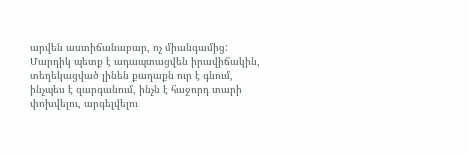արվեն աստիճանաբար, ոչ միանգամից: Մարդիկ պետք է ադապտացվեն իրավիճակին, տեղեկացված լինեն քաղաքն ուր է գնում, ինչպես է զարգանում, ինչն է հաջորդ տարի փոխվելու, արգելվելու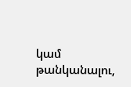կամ թանկանալու,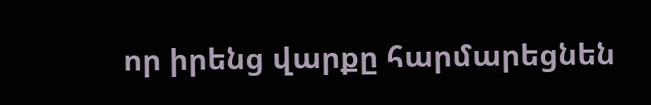որ իրենց վարքը հարմարեցնեն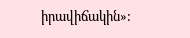իրավիճակին»: